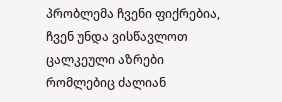პრობლემა ჩვენი ფიქრებია, ჩვენ უნდა ვისწავლოთ ცალკეული აზრები რომლებიც ძალიან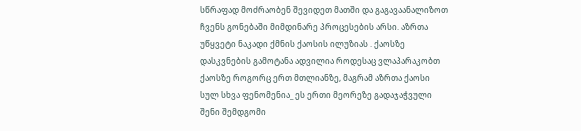სწრაფად მოძრაობენ შევიდეთ მათში და გაგავაანალიზოთ ჩვენს გონებაში მიმდინარე პროცესების არსი. აზრთა უწყვეტი ნაკადი ქმნის ქაოსის ილუზიას . ქაოსზე დასკვნების გამოტანა ადვილია როდესაც ვლაპარაკობთ ქაოსზე როგორც ერთ მთლიანზე, მაგრამ აზრთა ქაოსი სულ სხვა ფენომენია_ ეს ერთი მეორეზე გადაჯაჭვული შენი შემდგომი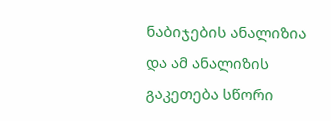ნაბიჯების ანალიზია და ამ ანალიზის გაკეთება სწორი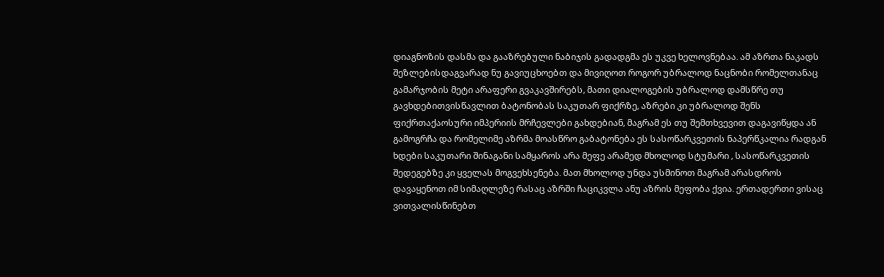დიაგნოზის დასმა და გააზრებული ნაბიჯის გადადგმა ეს უკვე ხელოვნებაა. ამ აზრთა ნაკადს შეზლებისდაგვარად ნუ გავიუცხოებთ და მივიღოთ როგორ უბრალოდ ნაცნობი რომელთანაც გამარჯობის მეტი არაფერი გვაკავშირებს, მათი დიალოგების უბრალოდ დამსწრე თუ გავხდებითვისწავლით ბატონობას საკუთარ ფიქრზე, აზრები კი უბრალოდ შენს ფიქრთაქაოსური იმპერიის მრჩევლები გახდებიან, მაგრამ ეს თუ შემთხვევით დაგავიწყდა ან გამოგრჩა და რომელიმე აზრმა მოასწრო გაბატონება ეს სასოწარკვეთის ნაპერწკალია რადგან ხდები საკუთარი შინაგანი სამყაროს არა მეფე არამედ მხოლოდ სტუმარი , სასოწარკვეთის შედეგებზე კი ყველას მოგვეხსენება. მათ მხოლოდ უნდა უსმინოთ მაგრამ არასდროს დავაყენოთ იმ სიმაღლეზე რასაც აზრში ჩაციკვლა ანუ აზრის მეფობა ქვია. ერთადერთი ვისაც ვითვალისწინებთ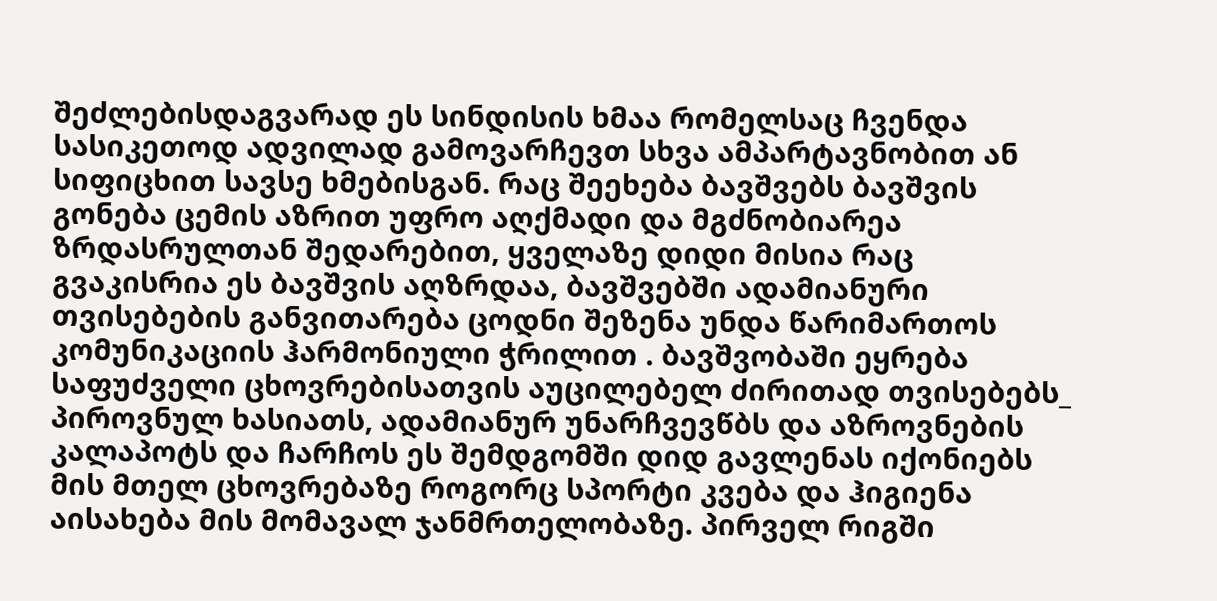შეძლებისდაგვარად ეს სინდისის ხმაა რომელსაც ჩვენდა სასიკეთოდ ადვილად გამოვარჩევთ სხვა ამპარტავნობით ან სიფიცხით სავსე ხმებისგან. რაც შეეხება ბავშვებს ბავშვის გონება ცემის აზრით უფრო აღქმადი და მგძნობიარეა ზრდასრულთან შედარებით, ყველაზე დიდი მისია რაც გვაკისრია ეს ბავშვის აღზრდაა, ბავშვებში ადამიანური თვისებების განვითარება ცოდნი შეზენა უნდა წარიმართოს კომუნიკაციის ჰარმონიული ჭრილით . ბავშვობაში ეყრება საფუძველი ცხოვრებისათვის აუცილებელ ძირითად თვისებებს_ პიროვნულ ხასიათს, ადამიანურ უნარჩვევწბს და აზროვნების კალაპოტს და ჩარჩოს ეს შემდგომში დიდ გავლენას იქონიებს მის მთელ ცხოვრებაზე როგორც სპორტი კვება და ჰიგიენა აისახება მის მომავალ ჯანმრთელობაზე. პირველ რიგში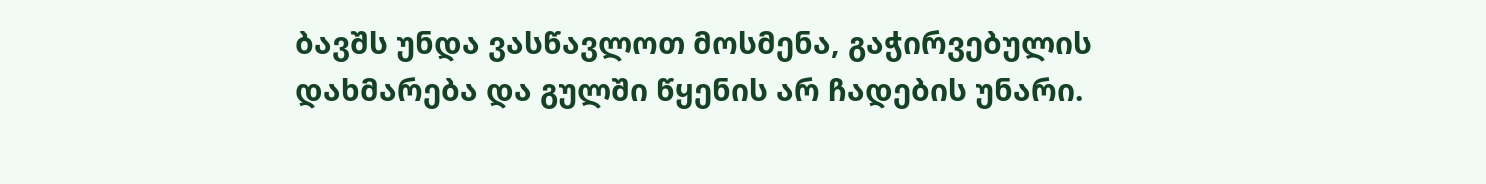ბავშს უნდა ვასწავლოთ მოსმენა, გაჭირვებულის დახმარება და გულში წყენის არ ჩადების უნარი.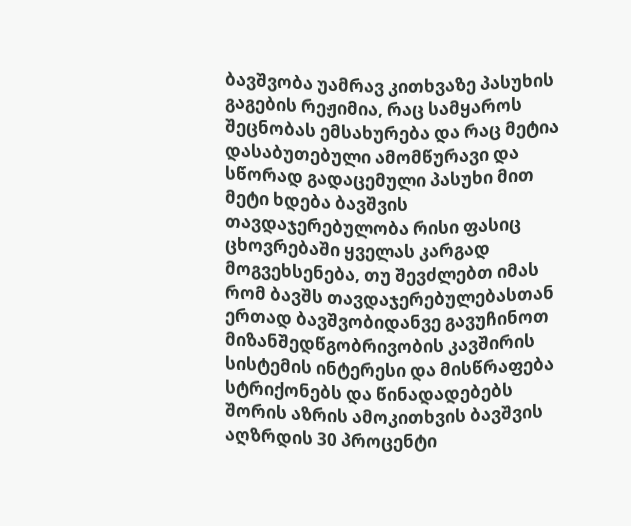ბავშვობა უამრავ კითხვაზე პასუხის გაგების რეჟიმია, რაც სამყაროს შეცნობას ემსახურება და რაც მეტია დასაბუთებული ამომწურავი და სწორად გადაცემული პასუხი მით მეტი ხდება ბავშვის თავდაჯერებულობა რისი ფასიც ცხოვრებაში ყველას კარგად მოგვეხსენება, თუ შევძლებთ იმას რომ ბავშს თავდაჯერებულებასთან ერთად ბავშვობიდანვე გავუჩინოთ მიზანშედწგობრივობის კავშირის სისტემის ინტერესი და მისწრაფება სტრიქონებს და წინადადებებს შორის აზრის ამოკითხვის ბავშვის აღზრდის 30 პროცენტი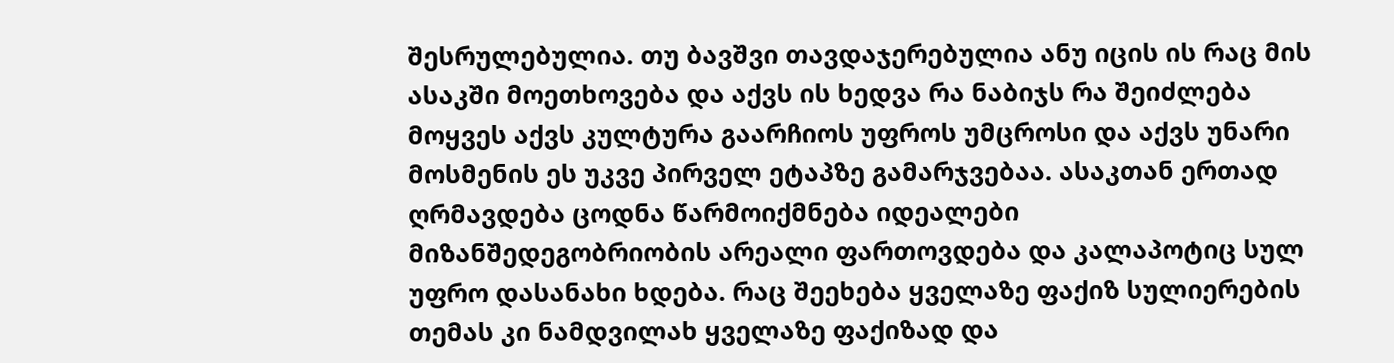შესრულებულია. თუ ბავშვი თავდაჯერებულია ანუ იცის ის რაც მის ასაკში მოეთხოვება და აქვს ის ხედვა რა ნაბიჯს რა შეიძლება მოყვეს აქვს კულტურა გაარჩიოს უფროს უმცროსი და აქვს უნარი მოსმენის ეს უკვე პირველ ეტაპზე გამარჯვებაა. ასაკთან ერთად ღრმავდება ცოდნა წარმოიქმნება იდეალები მიზანშედეგობრიობის არეალი ფართოვდება და კალაპოტიც სულ უფრო დასანახი ხდება. რაც შეეხება ყველაზე ფაქიზ სულიერების თემას კი ნამდვილახ ყველაზე ფაქიზად და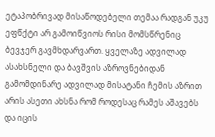ეტაპობრივად მისაწოდებელი თემაა რადგან უკუ ეფწქტი არ გამოიწვიოს რისი მომსწრენიც ბევჯერ გავმხდარვართ. ყველაზე ადვილად ასახსნელი და ბავშვის აზროვნებიდან გამომდინარე ადვილად მისატანი ჩემის აზრით არის ასეთი ახსნა რომ როდესაც რამეს აშავებს და იცის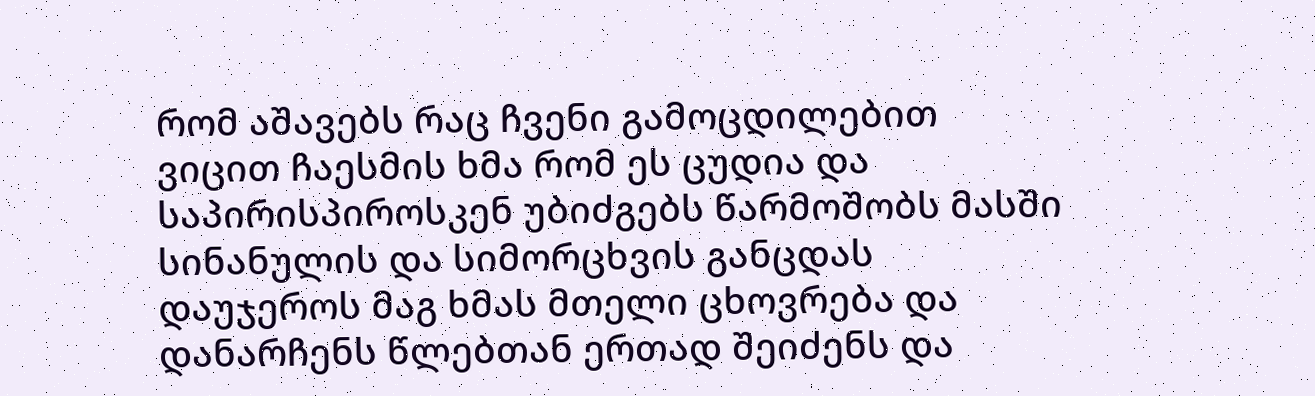რომ აშავებს რაც ჩვენი გამოცდილებით ვიცით ჩაესმის ხმა რომ ეს ცუდია და საპირისპიროსკენ უბიძგებს წარმოშობს მასში სინანულის და სიმორცხვის განცდას დაუჯეროს მაგ ხმას მთელი ცხოვრება და დანარჩენს წლებთან ერთად შეიძენს და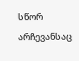სწორ არჩევანსაც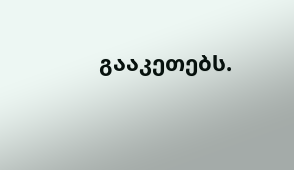გააკეთებს.